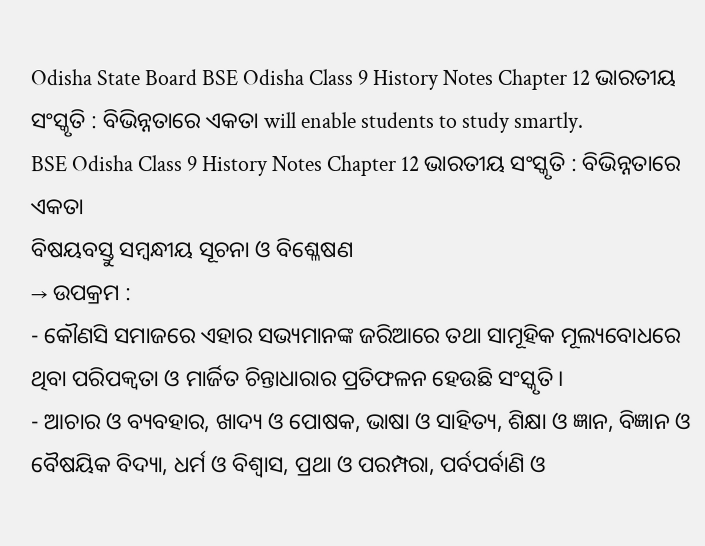Odisha State Board BSE Odisha Class 9 History Notes Chapter 12 ଭାରତୀୟ ସଂସ୍କୃତି : ବିଭିନ୍ନତାରେ ଏକତା will enable students to study smartly.
BSE Odisha Class 9 History Notes Chapter 12 ଭାରତୀୟ ସଂସ୍କୃତି : ବିଭିନ୍ନତାରେ ଏକତା
ବିଷୟବସ୍ତୁ ସମ୍ବନ୍ଧୀୟ ସୂଚନା ଓ ବିଶ୍ଳେଷଣ
→ ଉପକ୍ରମ :
- କୌଣସି ସମାଜରେ ଏହାର ସଭ୍ୟମାନଙ୍କ ଜରିଆରେ ତଥା ସାମୂହିକ ମୂଲ୍ୟବୋଧରେ ଥିବା ପରିପକ୍ବତା ଓ ମାର୍ଜିତ ଚିନ୍ତାଧାରାର ପ୍ରତିଫଳନ ହେଉଛି ସଂସ୍କୃତି ।
- ଆଚାର ଓ ବ୍ୟବହାର, ଖାଦ୍ୟ ଓ ପୋଷକ, ଭାଷା ଓ ସାହିତ୍ୟ, ଶିକ୍ଷା ଓ ଜ୍ଞାନ, ବିଜ୍ଞାନ ଓ ବୈଷୟିକ ବିଦ୍ୟା, ଧର୍ମ ଓ ବିଶ୍ଵାସ, ପ୍ରଥା ଓ ପରମ୍ପରା, ପର୍ବପର୍ବାଣି ଓ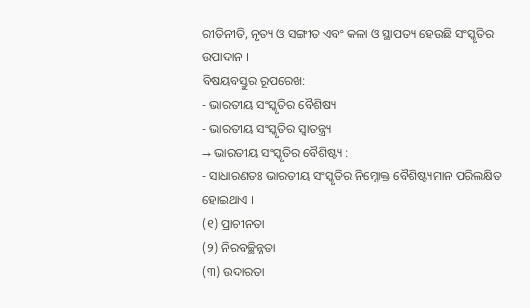ରୀତିନୀତି, ନୃତ୍ୟ ଓ ସଙ୍ଗୀତ ଏବଂ କଳା ଓ ସ୍ଥାପତ୍ୟ ହେଉଛି ସଂସ୍କୃତିର ଉପାଦାନ ।
ବିଷୟବସ୍ତୁର ରୂପରେଖ:
- ଭାରତୀୟ ସଂସ୍କୃତିର ବୈଶିଷ୍ୟ
- ଭାରତୀୟ ସଂସ୍କୃତିର ସ୍ବାତନ୍ତ୍ର୍ୟ
→ ଭାରତୀୟ ସଂସ୍କୃତିର ବୈଶିଷ୍ଟ୍ୟ :
- ସାଧାରଣତଃ ଭାରତୀୟ ସଂସ୍କୃତିର ନିମ୍ନୋକ୍ତ ବୈଶିଷ୍ଟ୍ୟମାନ ପରିଲକ୍ଷିତ ହୋଇଥାଏ ।
(୧) ପ୍ରାଚୀନତା
(୨) ନିରବଚ୍ଛିନ୍ନତା
(୩) ଉଦାରତା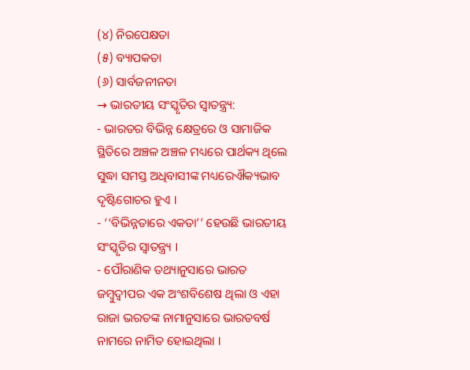(୪) ନିରପେକ୍ଷତା
(୫) ବ୍ୟାପକତା
(୬) ସାର୍ବଜନୀନତା
→ ଭାରତୀୟ ସଂସ୍କୃତିର ସ୍ବାତନ୍ତ୍ର୍ୟ:
- ଭାରତର ବିଭିନ୍ନ କ୍ଷେତ୍ରରେ ଓ ସାମାଜିକ ସ୍ଥିତିରେ ଅଞ୍ଚଳ ଅଞ୍ଚଳ ମଧ୍ୟରେ ପାର୍ଥକ୍ୟ ଥିଲେ ସୁଦ୍ଧା ସମସ୍ତ ଅଧିବାସୀଙ୍କ ମଧ୍ୟରେଐକ୍ୟଭାବ ଦୃଷ୍ଟିଗୋଚର ହୁଏ ।
- ‘‘ବିଭିନ୍ନତାରେ ଏକତା’’ ହେଉଛି ଭାରତୀୟ ସଂସ୍କୃତିର ସ୍ବାତନ୍ତ୍ର୍ୟ ।
- ପୌରାଣିକ ତଥ୍ୟାନୁସାରେ ଭାରତ ଜମ୍ବୁଦ୍ଵୀପର ଏକ ଅଂଶବିଶେଷ ଥିଲା ଓ ଏହା ରାଜା ଭରତଙ୍କ ନାମାନୁସାରେ ଭାରତବର୍ଷ ନାମରେ ନାମିତ ହୋଇଥିଲା ।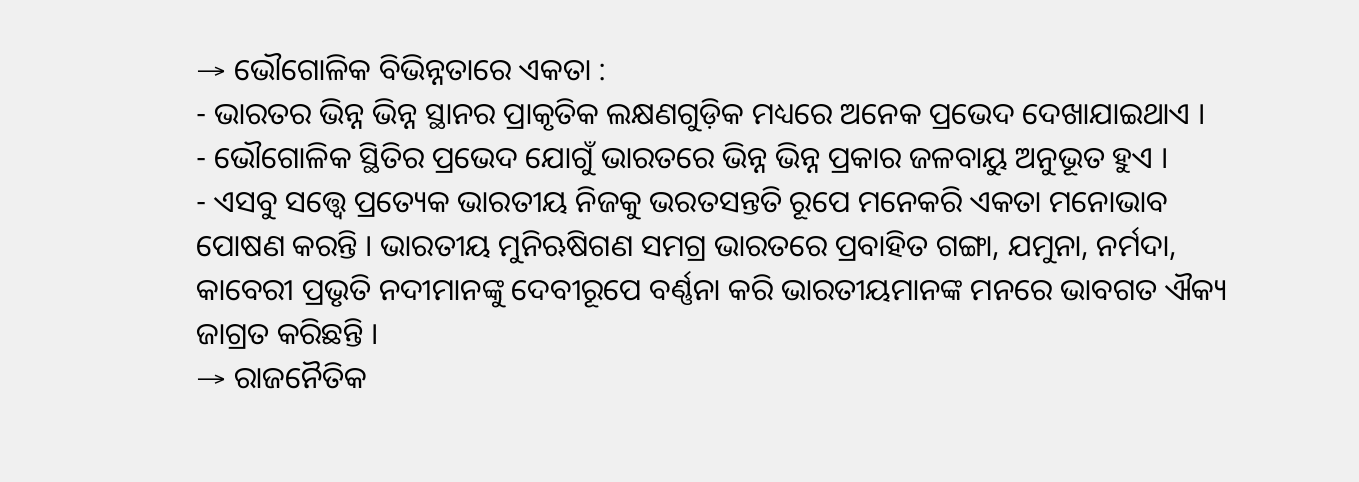→ ଭୌଗୋଳିକ ବିଭିନ୍ନତାରେ ଏକତା :
- ଭାରତର ଭିନ୍ନ ଭିନ୍ନ ସ୍ଥାନର ପ୍ରାକୃତିକ ଲକ୍ଷଣଗୁଡ଼ିକ ମଧ୍ୟରେ ଅନେକ ପ୍ରଭେଦ ଦେଖାଯାଇଥାଏ ।
- ଭୌଗୋଳିକ ସ୍ଥିତିର ପ୍ରଭେଦ ଯୋଗୁଁ ଭାରତରେ ଭିନ୍ନ ଭିନ୍ନ ପ୍ରକାର ଜଳବାୟୁ ଅନୁଭୂତ ହୁଏ ।
- ଏସବୁ ସତ୍ତ୍ଵେ ପ୍ରତ୍ୟେକ ଭାରତୀୟ ନିଜକୁ ଭରତସନ୍ତତି ରୂପେ ମନେକରି ଏକତା ମନୋଭାବ ପୋଷଣ କରନ୍ତି । ଭାରତୀୟ ମୁନିଋଷିଗଣ ସମଗ୍ର ଭାରତରେ ପ୍ରବାହିତ ଗଙ୍ଗା, ଯମୁନା, ନର୍ମଦା, କାବେରୀ ପ୍ରଭୃତି ନଦୀମାନଙ୍କୁ ଦେବୀରୂପେ ବର୍ଣ୍ଣନା କରି ଭାରତୀୟମାନଙ୍କ ମନରେ ଭାବଗତ ଐକ୍ୟ ଜାଗ୍ରତ କରିଛନ୍ତି ।
→ ରାଜନୈତିକ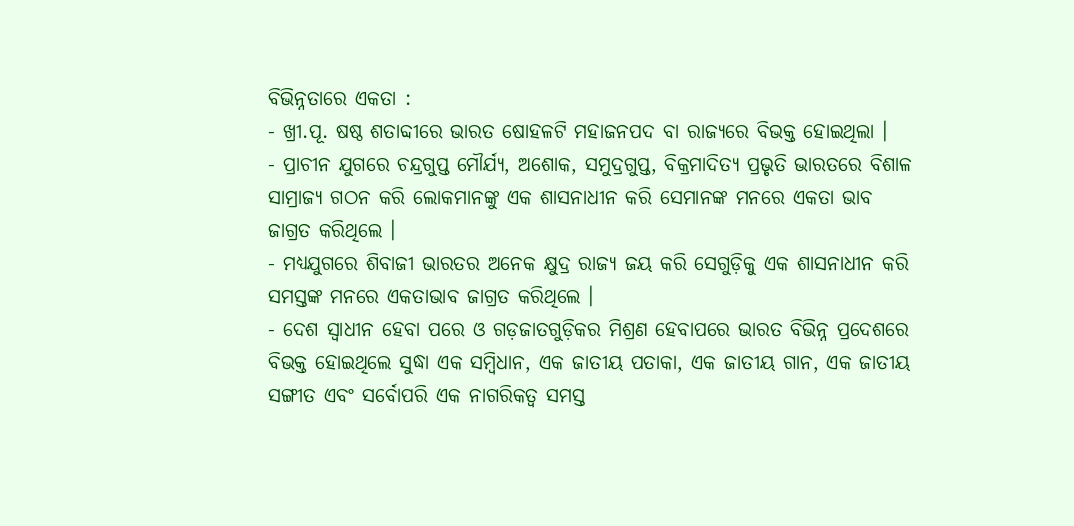ବିଭିନ୍ନତାରେ ଏକତା :
- ଖ୍ରୀ.ପୂ. ଷଷ୍ଠ ଶତାବ୍ଦୀରେ ଭାରତ ଷୋହଳଟି ମହାଜନପଦ ବା ରାଜ୍ୟରେ ବିଭକ୍ତ ହୋଇଥିଲା ।
- ପ୍ରାଚୀନ ଯୁଗରେ ଚନ୍ଦ୍ରଗୁପ୍ତ ମୌର୍ଯ୍ୟ, ଅଶୋକ, ସମୁଦ୍ରଗୁପ୍ତ, ବିକ୍ରମାଦିତ୍ୟ ପ୍ରଭୃତି ଭାରତରେ ବିଶାଳ ସାମ୍ରାଜ୍ୟ ଗଠନ କରି ଲୋକମାନଙ୍କୁ ଏକ ଶାସନାଧୀନ କରି ସେମାନଙ୍କ ମନରେ ଏକତା ଭାବ ଜାଗ୍ରତ କରିଥିଲେ ।
- ମଧ୍ୟଯୁଗରେ ଶିବାଜୀ ଭାରତର ଅନେକ କ୍ଷୁଦ୍ର ରାଜ୍ୟ ଜୟ କରି ସେଗୁଡ଼ିକୁ ଏକ ଶାସନାଧୀନ କରି ସମସ୍ତଙ୍କ ମନରେ ଏକତାଭାବ ଜାଗ୍ରତ କରିଥିଲେ ।
- ଦେଶ ସ୍ଵାଧୀନ ହେବା ପରେ ଓ ଗଡ଼ଜାତଗୁଡ଼ିକର ମିଶ୍ରଣ ହେବାପରେ ଭାରତ ବିଭିନ୍ନ ପ୍ରଦେଶରେ ବିଭକ୍ତ ହୋଇଥିଲେ ସୁଦ୍ଧା ଏକ ସମ୍ବିଧାନ, ଏକ ଜାତୀୟ ପତାକା, ଏକ ଜାତୀୟ ଗାନ, ଏକ ଜାତୀୟ ସଙ୍ଗୀତ ଏବଂ ସର୍ବୋପରି ଏକ ନାଗରିକତ୍ବ ସମସ୍ତ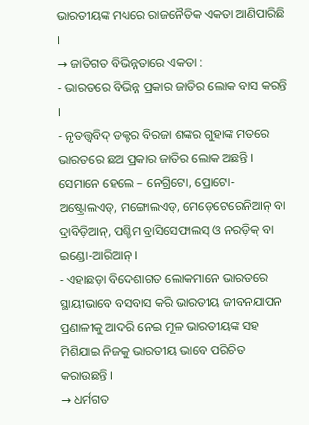ଭାରତୀୟଙ୍କ ମଧ୍ୟରେ ରାଜନୈତିକ ଏକତା ଆଣିପାରିଛି ।
→ ଜାତିଗତ ବିଭିନ୍ନତାରେ ଏକତା :
- ଭାରତରେ ବିଭିନ୍ନ ପ୍ରକାର ଜାତିର ଲୋକ ବାସ କରନ୍ତି ।
- ନୃତତ୍ତ୍ୱବିଦ୍ ଡକ୍ଟର ବିରଜା ଶଙ୍କର ଗୁହାଙ୍କ ମତରେ ଭାରତରେ ଛଅ ପ୍ରକାର ଜାତିର ଲୋକ ଅଛନ୍ତି । ସେମାନେ ହେଲେ – ନେଗ୍ରିଟୋ, ପ୍ରୋଟୋ-ଅଷ୍ଟ୍ରୋଲଏଡ୍, ମଙ୍ଗୋଲଏଡ୍, ମେଡ଼େଟେରେନିଆନ୍ ବା ଦ୍ରାବିଡ଼ିଆନ୍, ପଶ୍ଚିମ ବ୍ରାସିସେଫାଲସ୍ ଓ ନରଡ଼ିକ୍ ବା ଇଣ୍ଡୋ-ଆରିଆନ୍ ।
- ଏହାଛଡ଼ା ବିଦେଶାଗତ ଲୋକମାନେ ଭାରତରେ ସ୍ଥାୟୀଭାବେ ବସବାସ କରି ଭାରତୀୟ ଜୀବନଯାପନ ପ୍ରଣାଳୀକୁ ଆଦରି ନେଇ ମୂଳ ଭାରତୀୟଙ୍କ ସହ ମିଶିଯାଇ ନିଜକୁ ଭାରତୀୟ ଭାବେ ପରିଚିତ କରାଉଛନ୍ତି ।
→ ଧର୍ମଗତ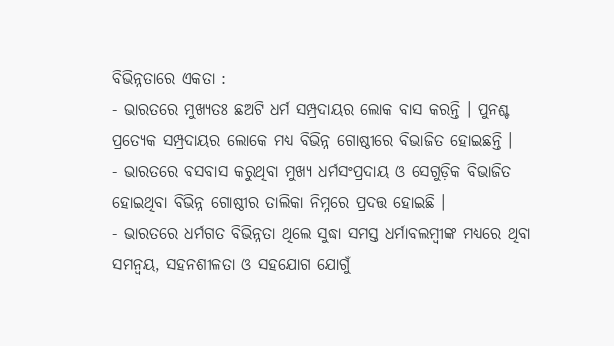ବିଭିନ୍ନତାରେ ଏକତା :
- ଭାରତରେ ମୁଖ୍ୟତଃ ଛଅଟି ଧର୍ମ ସମ୍ପ୍ରଦାୟର ଲୋକ ବାସ କରନ୍ତି । ପୁନଶ୍ଚ ପ୍ରତ୍ୟେକ ସମ୍ପ୍ରଦାୟର ଲୋକେ ମଧ୍ୟ ବିଭିନ୍ନ ଗୋଷ୍ଠୀରେ ବିଭାଜିତ ହୋଇଛନ୍ତି ।
- ଭାରତରେ ବସବାସ କରୁଥିବା ମୁଖ୍ୟ ଧର୍ମସଂପ୍ରଦାୟ ଓ ସେଗୁଡ଼ିକ ବିଭାଜିତ ହୋଇଥିବା ବିଭିନ୍ନ ଗୋଷ୍ଠୀର ତାଲିକା ନିମ୍ନରେ ପ୍ରଦତ୍ତ ହୋଇଛି ।
- ଭାରତରେ ଧର୍ମଗତ ବିଭିନ୍ନତା ଥିଲେ ସୁଦ୍ଧା ସମସ୍ତ ଧର୍ମାବଲମ୍ବୀଙ୍କ ମଧ୍ୟରେ ଥିବା ସମନ୍ବୟ, ସହନଶୀଳତା ଓ ସହଯୋଗ ଯୋଗୁଁ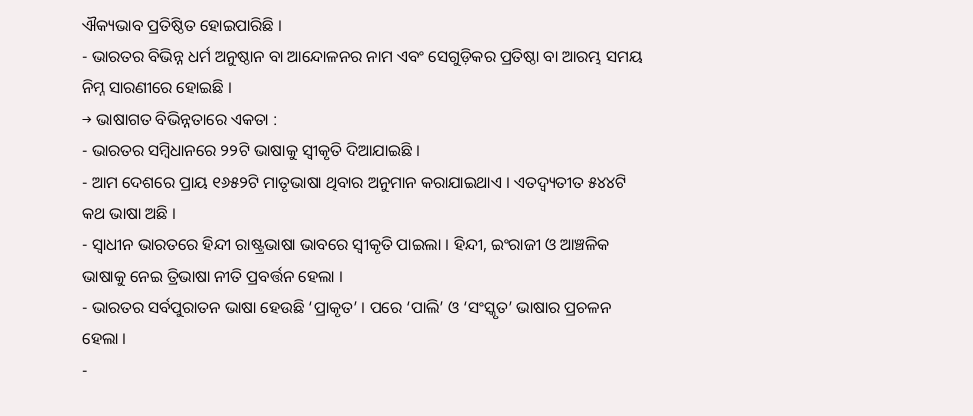ଐକ୍ୟଭାବ ପ୍ରତିଷ୍ଠିତ ହୋଇପାରିଛି ।
- ଭାରତର ବିଭିନ୍ନ ଧର୍ମ ଅନୁଷ୍ଠାନ ବା ଆନ୍ଦୋଳନର ନାମ ଏବଂ ସେଗୁଡ଼ିକର ପ୍ରତିଷ୍ଠା ବା ଆରମ୍ଭ ସମୟ ନିମ୍ନ ସାରଣୀରେ ହୋଇଛି ।
→ ଭାଷାଗତ ବିଭିନ୍ନତାରେ ଏକତା :
- ଭାରତର ସମ୍ବିଧାନରେ ୨୨ଟି ଭାଷାକୁ ସ୍ବୀକୃତି ଦିଆଯାଇଛି ।
- ଆମ ଦେଶରେ ପ୍ରାୟ ୧୬୫୨ଟି ମାତୃଭାଷା ଥିବାର ଅନୁମାନ କରାଯାଇଥାଏ । ଏତଦ୍ବ୍ୟତୀତ ୫୪୪ଟି କଥ ଭାଷା ଅଛି ।
- ସ୍ଵାଧୀନ ଭାରତରେ ହିନ୍ଦୀ ରାଷ୍ଟ୍ରଭାଷା ଭାବରେ ସ୍ଵୀକୃତି ପାଇଲା । ହିନ୍ଦୀ, ଇଂରାଜୀ ଓ ଆଞ୍ଚଳିକ ଭାଷାକୁ ନେଇ ତ୍ରିଭାଷା ନୀତି ପ୍ରବର୍ତ୍ତନ ହେଲା ।
- ଭାରତର ସର୍ବପୁରାତନ ଭାଷା ହେଉଛି ‘ପ୍ରାକୃତ’ । ପରେ ‘ପାଲି’ ଓ ‘ସଂସ୍କୃତ’ ଭାଷାର ପ୍ରଚଳନ ହେଲା ।
-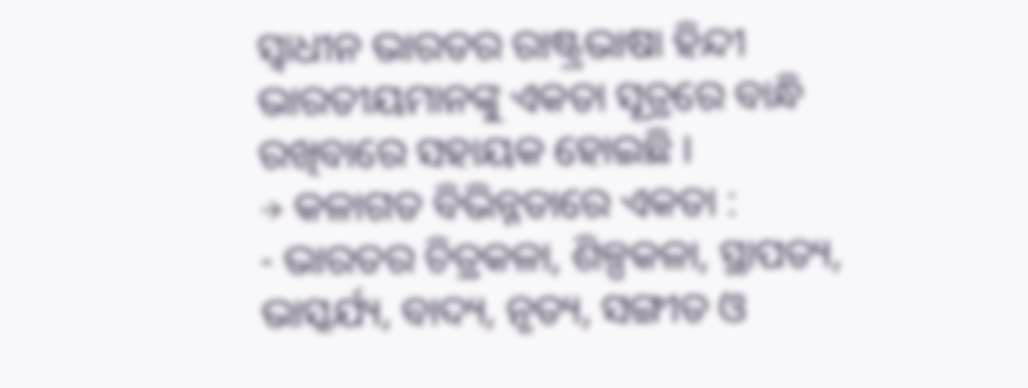ସ୍ବାଧୀନ ଭାରତର ରାଷ୍ଟ୍ରଭାଷା ହିନ୍ଦୀ ଭାରତୀୟମାନଙ୍କୁ ଏକତା ସୂତ୍ରରେ ବାନ୍ଧି ରଖିବାରେ ସହାୟକ ହୋଇଛି ।
→ କଳାଗତ ବିଭିନ୍ନତାରେ ଏକତା :
- ଭାରତର ଚିତ୍ରକଳା, ଶିଳ୍ପକଳା, ସ୍ଥାପତ୍ୟ, ଭାସ୍କର୍ଯ୍ୟ, ବାଦ୍ୟ, ନୃତ୍ୟ, ସଙ୍ଗୀତ ଓ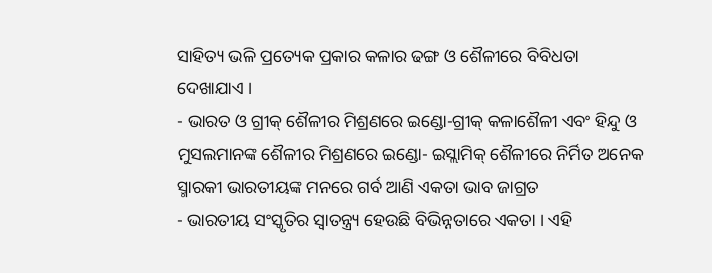ସାହିତ୍ୟ ଭଳି ପ୍ରତ୍ୟେକ ପ୍ରକାର କଳାର ଢଙ୍ଗ ଓ ଶୈଳୀରେ ବିବିଧତା ଦେଖାଯାଏ ।
- ଭାରତ ଓ ଗ୍ରୀକ୍ ଶୈଳୀର ମିଶ୍ରଣରେ ଇଣ୍ଡୋ-ଗ୍ରୀକ୍ କଳାଶୈଳୀ ଏବଂ ହିନ୍ଦୁ ଓ ମୁସଲମାନଙ୍କ ଶୈଳୀର ମିଶ୍ରଣରେ ଇଣ୍ଡୋ- ଇସ୍ଲାମିକ୍ ଶୈଳୀରେ ନିର୍ମିତ ଅନେକ ସ୍ମାରକୀ ଭାରତୀୟଙ୍କ ମନରେ ଗର୍ବ ଆଣି ଏକତା ଭାବ ଜାଗ୍ରତ
- ଭାରତୀୟ ସଂସ୍କୃତିର ସ୍ବାତନ୍ତ୍ର୍ୟ ହେଉଛି ବିଭିନ୍ନତାରେ ଏକତା । ଏହି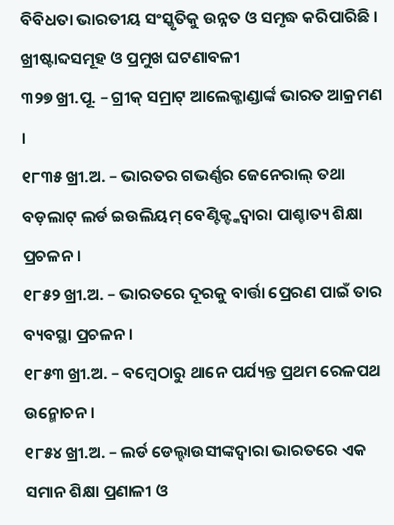ବିବିଧତା ଭାରତୀୟ ସଂସ୍କୃତିକୁ ଉନ୍ନତ ଓ ସମୃଦ୍ଧ କରିପାରିଛି ।
ଖ୍ରୀଷ୍ଟାବ୍ଦସମୂହ ଓ ପ୍ରମୁଖ ଘଟଣାବଳୀ
୩୨୭ ଖ୍ରୀ.ପୂ. – ଗ୍ରୀକ୍ ସମ୍ରାଟ୍ ଆଲେକ୍ଜାଣ୍ଡାର୍ଙ୍କ ଭାରତ ଆକ୍ରମଣ ।
୧୮୩୫ ଖ୍ରୀ.ଅ. – ଭାରତର ଗଭର୍ଣ୍ଣର ଜେନେରାଲ୍ ତଥା ବଡ଼ଲାଟ୍ ଲର୍ଡ ଇଉଲିୟମ୍ ବେଣ୍ଟିକ୍ଙ୍କଦ୍ୱାରା ପାଶ୍ଚାତ୍ୟ ଶିକ୍ଷା ପ୍ରଚଳନ ।
୧୮୫୨ ଖ୍ରୀ.ଅ. – ଭାରତରେ ଦୂରକୁ ବାର୍ତ୍ତା ପ୍ରେରଣ ପାଇଁ ତାର ବ୍ୟବସ୍ଥା ପ୍ରଚଳନ ।
୧୮୫୩ ଖ୍ରୀ.ଅ. – ବମ୍ବେଠାରୁ ଥାନେ ପର୍ଯ୍ୟନ୍ତ ପ୍ରଥମ ରେଳପଥ ଉନ୍ମୋଚନ ।
୧୮୫୪ ଖ୍ରୀ.ଅ. – ଲର୍ଡ ଡେଲ୍ହାଉସୀଙ୍କଦ୍ୱାରା ଭାରତରେ ଏକ ସମାନ ଶିକ୍ଷା ପ୍ରଣାଳୀ ଓ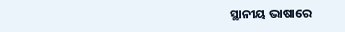ସ୍ଥାନୀୟ ଭାଷାରେ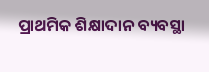ପ୍ରାଥମିକ ଶିକ୍ଷାଦାନ ବ୍ୟବସ୍ଥା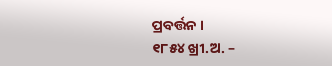ପ୍ରବର୍ତ୍ତନ ।
୧୮୫୪ ଖ୍ରୀ.ଅ. –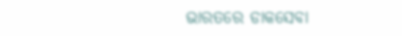ଭାରତରେ ଡାକସେବା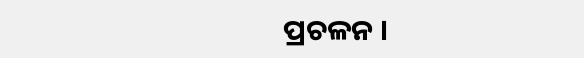ପ୍ରଚଳନ ।